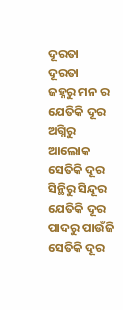ଦୂରତା
ଦୂରତା
ଜହ୍ନରୁ ମନ ର ଯେତିକି ଦୂର
ଅଗ୍ନିରୁ ଆଲୋକ ସେତିକି ଦୂର
ସିନ୍ଥିରୁ ସିନ୍ଦୂର ଯେତିକି ଦୂର
ପାଦରୁ ପାଉଁଜି ସେତିକି ଦୂର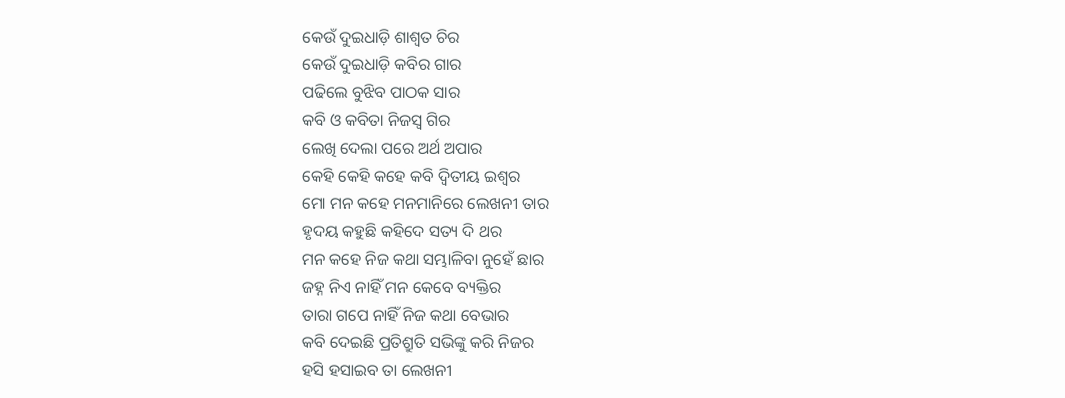କେଉଁ ଦୁଇଧାଡ଼ି ଶାଶ୍ବତ ଚିର
କେଉଁ ଦୁଇଧାଡ଼ି କବିର ଗାର
ପଢିଲେ ବୁଝିବ ପାଠକ ସାର
କବି ଓ କବିତା ନିଜସ୍ଵ ଗିର
ଲେଖି ଦେଲା ପରେ ଅର୍ଥ ଅପାର
କେହି କେହି କହେ କବି ଦ୍ୱିତୀୟ ଇଶ୍ଵର
ମୋ ମନ କହେ ମନମାନିରେ ଲେଖନୀ ତାର
ହୃଦୟ କହୁଛି କହିଦେ ସତ୍ୟ ଦି ଥର
ମନ କହେ ନିଜ କଥା ସମ୍ଭାଳିବା ନୁହେଁ ଛାର
ଜହ୍ନ ନିଏ ନାହିଁ ମନ କେବେ ବ୍ୟକ୍ତିର
ତାରା ଗପେ ନାହିଁ ନିଜ କଥା ବେଭାର
କବି ଦେଇଛି ପ୍ରତିଶ୍ରୁତି ସଭିଙ୍କୁ କରି ନିଜର
ହସି ହସାଇବ ତା ଲେଖନୀ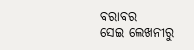ବରାବର
ସେଇ ଲେଖନୀରୁ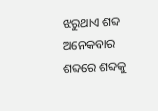ଝରୁଥାଏ ଶବ୍ଦ ଅନେକବାର
ଶବ୍ଦରେ ଶବ୍ଦକୁ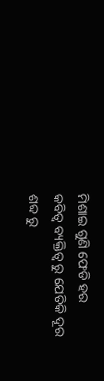ମିଶାଇ ଗୁଣି ଫେଡି ହର
କବିତ୍ଵ ବ୍ୟକ୍ତିତ୍ଵ ରୁ ଯେତିକି ଦୂର
ଶବ୍ଦ ରୁ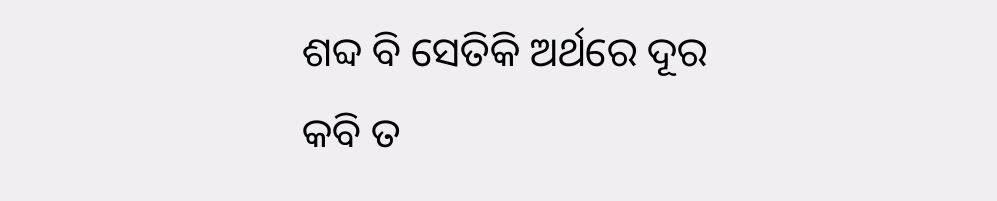ଶବ୍ଦ ବି ସେତିକି ଅର୍ଥରେ ଦୂର
କବି ତ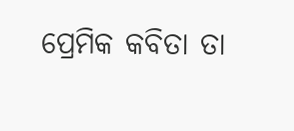ପ୍ରେମିକ କବିତା ତା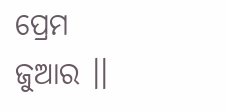ପ୍ରେମ ଜୁଆର ।।